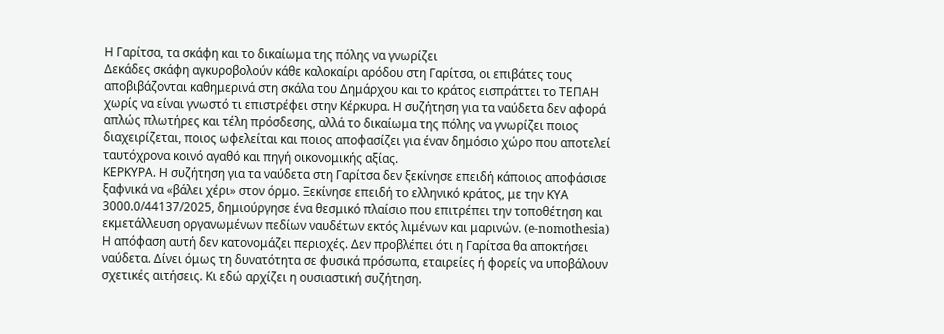Η Γαρίτσα, τα σκάφη και το δικαίωμα της πόλης να γνωρίζει
Δεκάδες σκάφη αγκυροβολούν κάθε καλοκαίρι αρόδου στη Γαρίτσα, οι επιβάτες τους αποβιβάζονται καθημερινά στη σκάλα του Δημάρχου και το κράτος εισπράττει το ΤΕΠΑΗ χωρίς να είναι γνωστό τι επιστρέφει στην Κέρκυρα. Η συζήτηση για τα ναύδετα δεν αφορά απλώς πλωτήρες και τέλη πρόσδεσης, αλλά το δικαίωμα της πόλης να γνωρίζει ποιος διαχειρίζεται, ποιος ωφελείται και ποιος αποφασίζει για έναν δημόσιο χώρο που αποτελεί ταυτόχρονα κοινό αγαθό και πηγή οικονομικής αξίας.
ΚΕΡΚΥΡΑ. Η συζήτηση για τα ναύδετα στη Γαρίτσα δεν ξεκίνησε επειδή κάποιος αποφάσισε ξαφνικά να «βάλει χέρι» στον όρμο. Ξεκίνησε επειδή το ελληνικό κράτος, με την ΚΥΑ 3000.0/44137/2025, δημιούργησε ένα θεσμικό πλαίσιο που επιτρέπει την τοποθέτηση και εκμετάλλευση οργανωμένων πεδίων ναυδέτων εκτός λιμένων και μαρινών. (e-nomothesia)
Η απόφαση αυτή δεν κατονομάζει περιοχές. Δεν προβλέπει ότι η Γαρίτσα θα αποκτήσει ναύδετα. Δίνει όμως τη δυνατότητα σε φυσικά πρόσωπα, εταιρείες ή φορείς να υποβάλουν σχετικές αιτήσεις. Κι εδώ αρχίζει η ουσιαστική συζήτηση.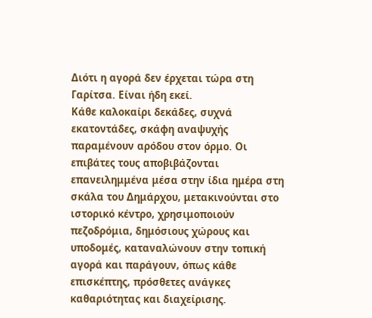Διότι η αγορά δεν έρχεται τώρα στη Γαρίτσα. Είναι ήδη εκεί.
Κάθε καλοκαίρι δεκάδες, συχνά εκατοντάδες, σκάφη αναψυχής παραμένουν αρόδου στον όρμο. Οι επιβάτες τους αποβιβάζονται επανειλημμένα μέσα στην ίδια ημέρα στη σκάλα του Δημάρχου, μετακινούνται στο ιστορικό κέντρο, χρησιμοποιούν πεζοδρόμια, δημόσιους χώρους και υποδομές, καταναλώνουν στην τοπική αγορά και παράγουν, όπως κάθε επισκέπτης, πρόσθετες ανάγκες καθαριότητας και διαχείρισης.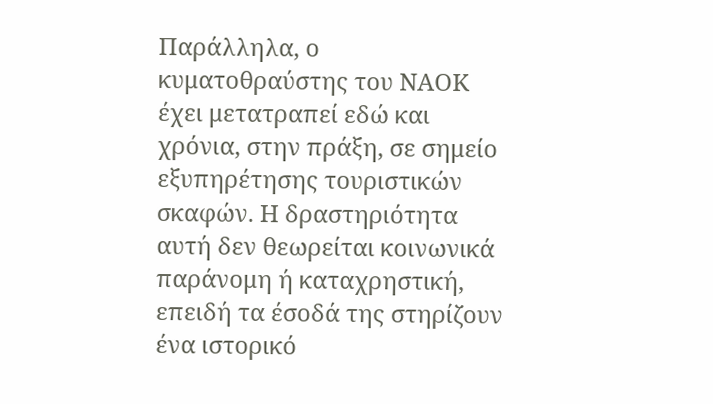Παράλληλα, ο κυματοθραύστης του ΝΑΟΚ έχει μετατραπεί εδώ και χρόνια, στην πράξη, σε σημείο εξυπηρέτησης τουριστικών σκαφών. Η δραστηριότητα αυτή δεν θεωρείται κοινωνικά παράνομη ή καταχρηστική, επειδή τα έσοδά της στηρίζουν ένα ιστορικό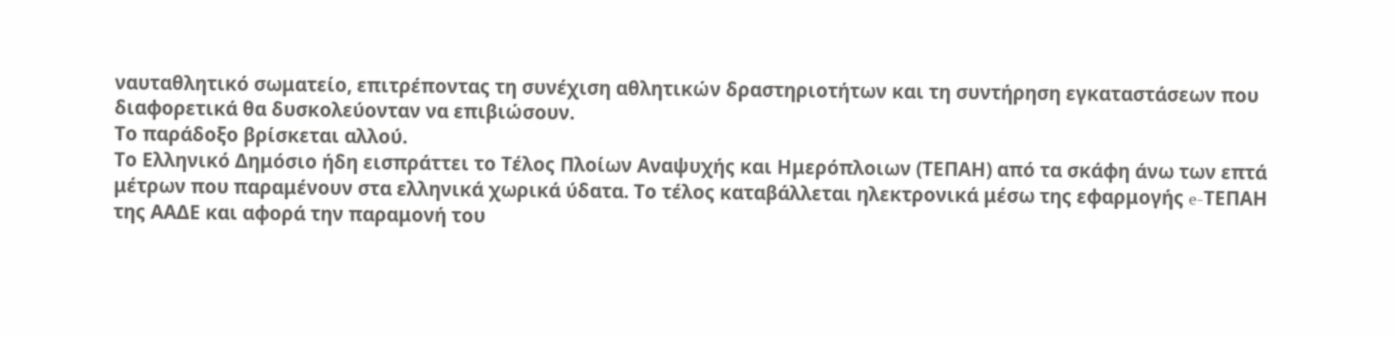ναυταθλητικό σωματείο, επιτρέποντας τη συνέχιση αθλητικών δραστηριοτήτων και τη συντήρηση εγκαταστάσεων που διαφορετικά θα δυσκολεύονταν να επιβιώσουν.
Το παράδοξο βρίσκεται αλλού.
Το Ελληνικό Δημόσιο ήδη εισπράττει το Τέλος Πλοίων Αναψυχής και Ημερόπλοιων (ΤΕΠΑΗ) από τα σκάφη άνω των επτά μέτρων που παραμένουν στα ελληνικά χωρικά ύδατα. Το τέλος καταβάλλεται ηλεκτρονικά μέσω της εφαρμογής e-ΤΕΠΑΗ της ΑΑΔΕ και αφορά την παραμονή του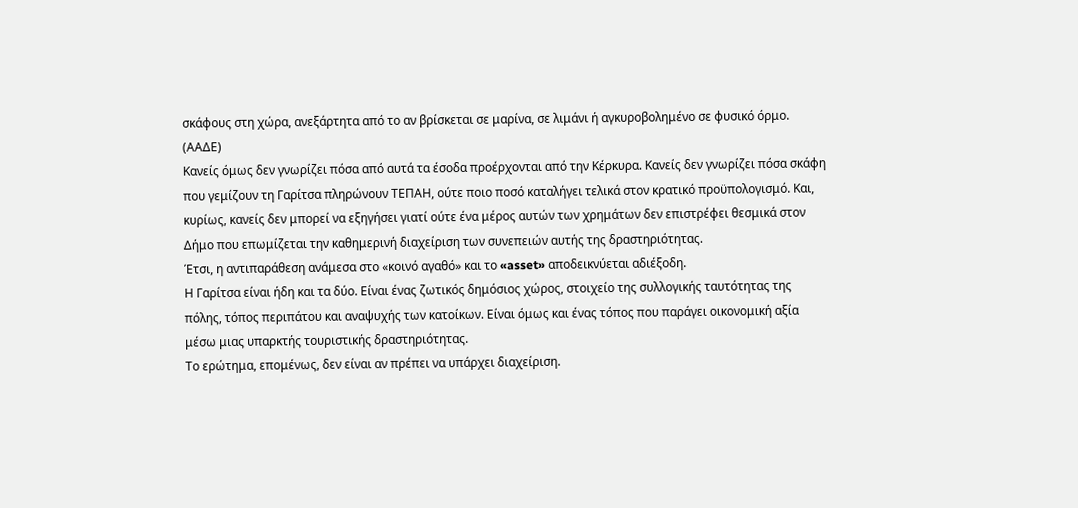σκάφους στη χώρα, ανεξάρτητα από το αν βρίσκεται σε μαρίνα, σε λιμάνι ή αγκυροβολημένο σε φυσικό όρμο. (ΑΑΔΕ)
Κανείς όμως δεν γνωρίζει πόσα από αυτά τα έσοδα προέρχονται από την Κέρκυρα. Κανείς δεν γνωρίζει πόσα σκάφη που γεμίζουν τη Γαρίτσα πληρώνουν ΤΕΠΑΗ, ούτε ποιο ποσό καταλήγει τελικά στον κρατικό προϋπολογισμό. Και, κυρίως, κανείς δεν μπορεί να εξηγήσει γιατί ούτε ένα μέρος αυτών των χρημάτων δεν επιστρέφει θεσμικά στον Δήμο που επωμίζεται την καθημερινή διαχείριση των συνεπειών αυτής της δραστηριότητας.
Έτσι, η αντιπαράθεση ανάμεσα στο «κοινό αγαθό» και το «asset» αποδεικνύεται αδιέξοδη.
Η Γαρίτσα είναι ήδη και τα δύο. Είναι ένας ζωτικός δημόσιος χώρος, στοιχείο της συλλογικής ταυτότητας της πόλης, τόπος περιπάτου και αναψυχής των κατοίκων. Είναι όμως και ένας τόπος που παράγει οικονομική αξία μέσω μιας υπαρκτής τουριστικής δραστηριότητας.
Το ερώτημα, επομένως, δεν είναι αν πρέπει να υπάρχει διαχείριση.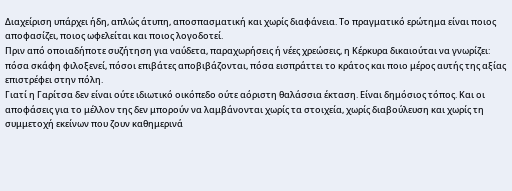Διαχείριση υπάρχει ήδη, απλώς άτυπη, αποσπασματική και χωρίς διαφάνεια. Το πραγματικό ερώτημα είναι ποιος αποφασίζει, ποιος ωφελείται και ποιος λογοδοτεί.
Πριν από οποιαδήποτε συζήτηση για ναύδετα, παραχωρήσεις ή νέες χρεώσεις, η Κέρκυρα δικαιούται να γνωρίζει: πόσα σκάφη φιλοξενεί, πόσοι επιβάτες αποβιβάζονται, πόσα εισπράττει το κράτος και ποιο μέρος αυτής της αξίας επιστρέφει στην πόλη.
Γιατί η Γαρίτσα δεν είναι ούτε ιδιωτικό οικόπεδο ούτε αόριστη θαλάσσια έκταση. Είναι δημόσιος τόπος. Και οι αποφάσεις για το μέλλον της δεν μπορούν να λαμβάνονται χωρίς τα στοιχεία, χωρίς διαβούλευση και χωρίς τη συμμετοχή εκείνων που ζουν καθημερινά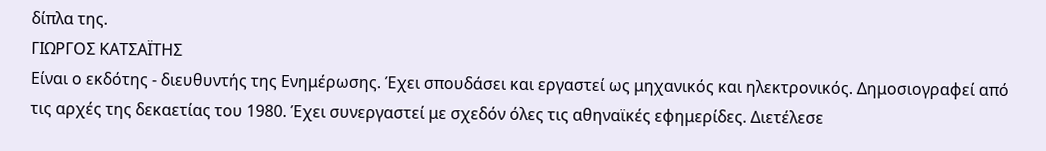δίπλα της.
ΓΙΩΡΓΟΣ ΚΑΤΣΑΪΤΗΣ
Είναι ο εκδότης - διευθυντής της Ενημέρωσης. Έχει σπουδάσει και εργαστεί ως μηχανικός και ηλεκτρονικός. Δημοσιογραφεί από τις αρχές της δεκαετίας του 1980. Έχει συνεργαστεί με σχεδόν όλες τις αθηναϊκές εφημερίδες. Διετέλεσε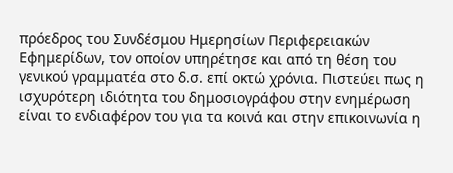πρόεδρος του Συνδέσμου Ημερησίων Περιφερειακών Εφημερίδων, τον οποίον υπηρέτησε και από τη θέση του γενικού γραμματέα στο δ.σ. επί οκτώ χρόνια. Πιστεύει πως η ισχυρότερη ιδιότητα του δημοσιογράφου στην ενημέρωση είναι το ενδιαφέρον του για τα κοινά και στην επικοινωνία η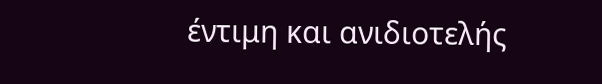έντιμη και ανιδιοτελής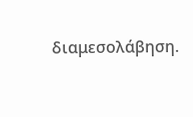διαμεσολάβηση.